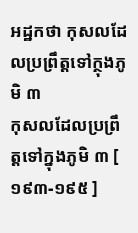អដ្ឋកថា កុសលដែលប្រព្រឹត្តទៅក្ថុងភូមិ ៣
កុសលដែលប្រព្រឹត្តទៅក្នុងភូមិ ៣ [ ១៩៣-១៩៥ ]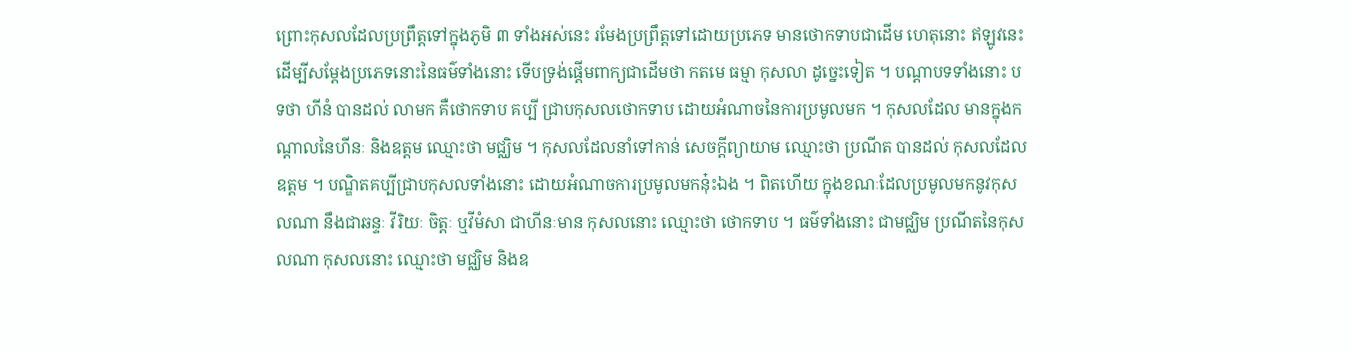ព្រោះកុសលដែលប្រព្រឹត្តទៅក្នុងភូមិ ៣ ទាំងអស់នេះ រមែងប្រព្រឹត្តទៅដោយប្រភេទ មានថោកទាបជាដើម ហេតុនោះ ឥឡូវនេះ ដើម្បីសម្តែងប្រភេទនោះនៃធម៌ទាំងនោះ ទើបទ្រង់ផ្តើមពាក្យជាដើមថា កតមេ ធម្មា កុសលា ដូច្នេះទៀត ។ បណ្តាបទទាំងនោះ បទថា ហីនំ បានដល់ លាមក គឺថោកទាប គប្បី ជ្រាបកុសលថោកទាប ដោយអំណាចនៃការប្រមូលមក ។ កុសលដែល មានក្នុងកណ្តាលនៃហីនៈ និងឧត្តម ឈ្មោះថា មជ្ឈិម ។ កុសលដែលនាំទៅកាន់ សេចក្តីព្យាយាម ឈ្មោះថា ប្រណីត បានដល់ កុសលដែលឧត្តម ។ បណ្ឌិតគប្បីជ្រាបកុសលទាំងនោះ ដោយអំណាចការប្រមូលមកនុ៎ះឯង ។ ពិតហើយ ក្នុងខណៈដែលប្រមូលមកនូវកុសលណា នឹងជាឆន្ទៈ វីរិយៈ ចិត្តៈ ឬវីមំសា ជាហីនៈមាន កុសលនោះ ឈ្មោះថា ថោកទាប ។ ធម៌ទាំងនោះ ជាមជ្ឈិម ប្រណីតនៃកុសលណា កុសលនោះ ឈ្មោះថា មជ្ឈិម និងឧ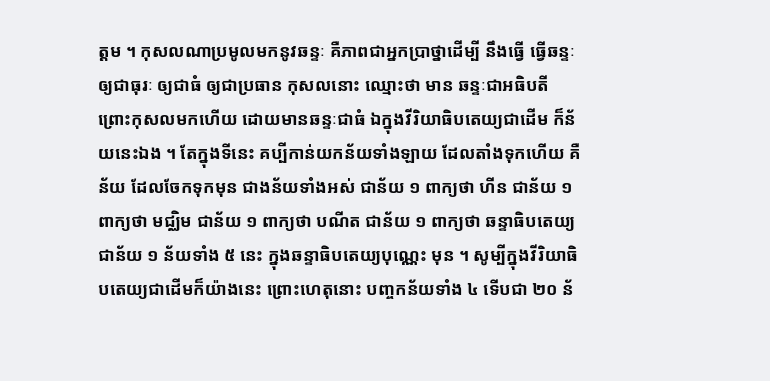ត្តម ។ កុសលណាប្រមូលមកនូវឆន្ទៈ គឺភាពជាអ្នកប្រាថ្នាដើម្បី នឹងធ្វើ ធ្វើឆន្ទៈឲ្យជាធុរៈ ឲ្យជាធំ ឲ្យជាប្រធាន កុសលនោះ ឈ្មោះថា មាន ឆន្ទៈជាអធិបតី ព្រោះកុសលមកហើយ ដោយមានឆន្ទៈជាធំ ឯក្នុងវីរិយាធិបតេយ្យជាដើម ក៏ន័យនេះឯង ។ តែក្នុងទីនេះ គប្បីកាន់យកន័យទាំងឡាយ ដែលតាំងទុកហើយ គឺន័យ ដែលចែកទុកមុន ជាងន័យទាំងអស់ ជាន័យ ១ ពាក្យថា ហីន ជាន័យ ១ ពាក្យថា មជ្ឈិម ជាន័យ ១ ពាក្យថា បណីត ជាន័យ ១ ពាក្យថា ឆន្ទាធិបតេយ្យ ជាន័យ ១ ន័យទាំង ៥ នេះ ក្នុងឆន្ទាធិបតេយ្យបុណ្ណេះ មុន ។ សូម្បីក្នុងវីរិយាធិបតេយ្យជាដើមក៏យ៉ាងនេះ ព្រោះហេតុនោះ បញ្ចកន័យទាំង ៤ ទើបជា ២០ ន័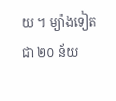យ ។ ម្យ៉ាងទៀត ជា ២០ ន័យ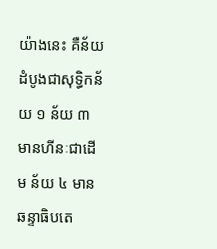យ៉ាងនេះ គឺន័យដំបូងជាសុទ្ធិកន័យ ១ ន័យ ៣ មានហីនៈជាដើម ន័យ ៤ មាន ឆន្ទាធិបតេ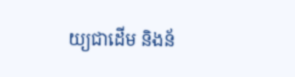យ្យជាដើម និងន័